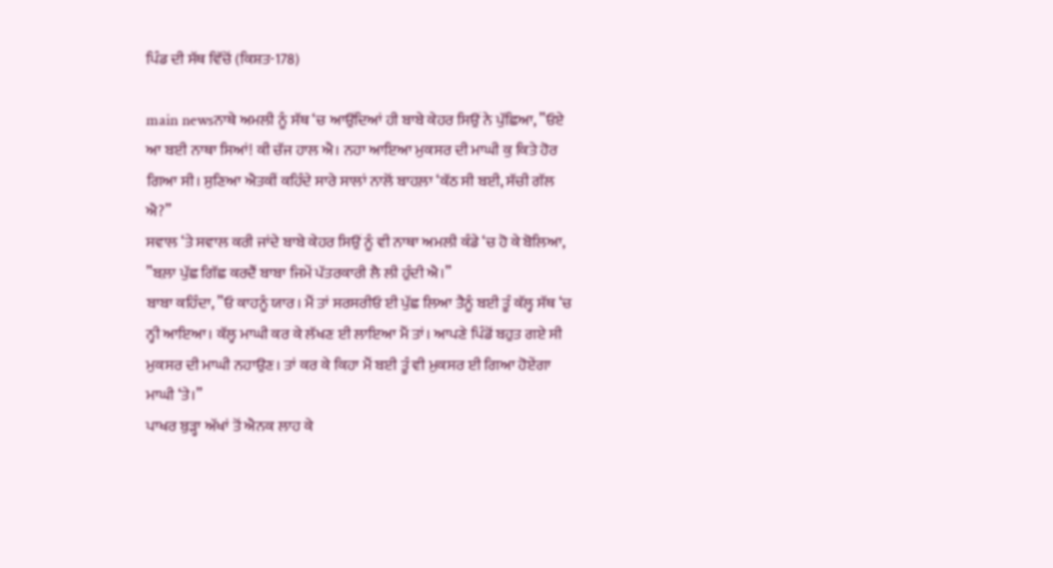ਪਿੰਡ ਦੀ ਸੱਥ ਵਿੱਚੋਂ (ਕਿਸ਼ਤ-178)

main newsਨਾਥੇ ਅਮਲੀ ਨੂੰ ਸੱਥ ‘ਚ ਆਉਂਦਿਆਂ ਹੀ ਬਾਬੇ ਕੇਹਰ ਸਿਉਂ ਨੇ ਪੁੱਛਿਆ, ”ਓਏ ਆ ਬਈ ਨਾਥਾ ਸਿਆਂ! ਕੀ ਚੱਜ ਹਾਲ ਐ। ਨਹਾ ਆਇਆ ਮੁਕਸਰ ਦੀ ਮਾਘੀ ਕੁ ਕਿਤੇ ਹੋਰ ਗਿਆ ਸੀ। ਸੁਣਿਆ ਐਤਕੀਂ ਕਹਿੰਦੇ ਸਾਰੇ ਸਾਲਾਂ ਨਾਲੋਂ ਬਾਹਲ਼ਾ ‘ਕੱਠ ਸੀ ਬਈ, ਸੱਚੀ ਗੱਲ ਐ?”
ਸਵਾਲ ‘ਤੇ ਸਵਾਲ ਕਰੀ ਜਾਂਦੇ ਬਾਬੇ ਕੇਹਰ ਸਿਉਂ ਨੂੰ ਵੀ ਨਾਥਾ ਅਮਲੀ ਕੰਡੇ ‘ਚ ਹੋ ਕੇ ਬੋਲਿਆ, ”ਬਲ਼ਾ ਪੁੱਛ ਗਿੱਛ ਕਰਦੈਂ ਬਾਬਾ ਜਿਮੇਂ ਪੱਤਰਕਾਰੀ ਲੈ ਲੀ ਹੁੰਦੀ ਐ।”
ਬਾਬਾ ਕਹਿੰਦਾ, ”ਓ ਕਾਹਨੂੰ ਯਾਰ। ਮੈਂ ਤਾਂ ਸਰਸਰੀਓ ਈ ਪੁੱਛ ਲਿਆ ਤੈਨੂੰ ਬਈ ਤੂੰ ਕੱਲ੍ਹ ਸੱਥ ‘ਚ ਨ੍ਹੀ ਆਇਆ। ਕੱਲ੍ਹ ਮਾਘੀ ਕਰ ਕੇ ਲੱਖਣ ਈ ਲਾਇਆ ਮੈਂ ਤਾਂ। ਆਪਣੇ ਪਿੰਡੋਂ ਬਹੁਤ ਗਏ ਸੀ ਮੁਕਸਰ ਦੀ ਮਾਘੀ ਨਹਾਉਣ। ਤਾਂ ਕਰ ਕੇ ਕਿਹਾ ਮੈਂ ਬਈ ਤੂੰ ਵੀ ਮੁਕਸਰ ਈ ਗਿਆ ਹੋਏਂਗਾ ਮਾਘੀ ‘ਤੇ।”
ਪਾਖਰ ਬੁੜ੍ਹਾ ਅੱਖਾਂ ਤੋਂ ਐਨਕ ਲਾਹ ਕੇ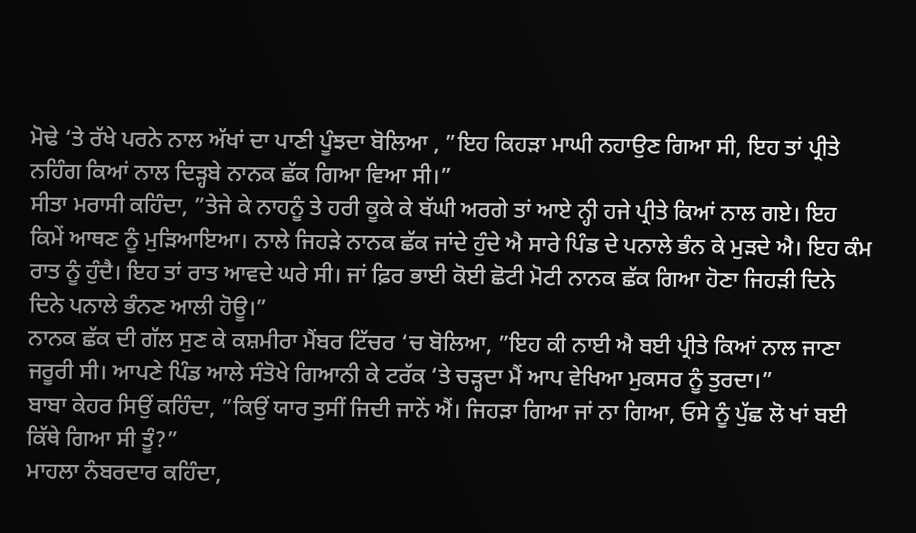ਮੋਢੇ ‘ਤੇ ਰੱਖੇ ਪਰਨੇ ਨਾਲ ਅੱਖਾਂ ਦਾ ਪਾਣੀ ਪੂੰਝਦਾ ਬੋਲਿਆ , ”ਇਹ ਕਿਹੜਾ ਮਾਘੀ ਨਹਾਉਣ ਗਿਆ ਸੀ, ਇਹ ਤਾਂ ਪ੍ਰੀਤੇ ਨਹਿੰਗ ਕਿਆਂ ਨਾਲ ਦਿੜ੍ਹਬੇ ਨਾਨਕ ਛੱਕ ਗਿਆ ਵਿਆ ਸੀ।”
ਸੀਤਾ ਮਰਾਸੀ ਕਹਿੰਦਾ, ”ਤੇਜੇ ਕੇ ਨਾਹਨੂੰ ਤੇ ਹਰੀ ਕੂਕੇ ਕੇ ਬੱਘੀ ਅਰਗੇ ਤਾਂ ਆਏ ਨ੍ਹੀ ਹਜੇ ਪ੍ਰੀਤੇ ਕਿਆਂ ਨਾਲ ਗਏ। ਇਹ ਕਿਮੇਂ ਆਥਣ ਨੂੰ ਮੁੜਿਆਇਆ। ਨਾਲੇ ਜਿਹੜੇ ਨਾਨਕ ਛੱਕ ਜਾਂਦੇ ਹੁੰਦੇ ਐ ਸਾਰੇ ਪਿੰਡ ਦੇ ਪਨਾਲੇ ਭੰਨ ਕੇ ਮੁੜਦੇ ਐ। ਇਹ ਕੰਮ ਰਾਤ ਨੂੰ ਹੁੰਦੈ। ਇਹ ਤਾਂ ਰਾਤ ਆਵਦੇ ਘਰੇ ਸੀ। ਜਾਂ ਫ਼ਿਰ ਭਾਈ ਕੋਈ ਛੋਟੀ ਮੋਟੀ ਨਾਨਕ ਛੱਕ ਗਿਆ ਹੋਣਾ ਜਿਹੜੀ ਦਿਨੇ ਦਿਨੇ ਪਨਾਲੇ ਭੰਨਣ ਆਲੀ ਹੋਊ।”
ਨਾਨਕ ਛੱਕ ਦੀ ਗੱਲ ਸੁਣ ਕੇ ਕਸ਼ਮੀਰਾ ਮੈਂਬਰ ਟਿੱਚਰ ‘ਚ ਬੋਲਿਆ, ”ਇਹ ਕੀ ਨਾਈ ਐ ਬਈ ਪ੍ਰੀਤੇ ਕਿਆਂ ਨਾਲ ਜਾਣਾ ਜਰੂਰੀ ਸੀ। ਆਪਣੇ ਪਿੰਡ ਆਲੇ ਸੰਤੋਖੇ ਗਿਆਨੀ ਕੇ ਟਰੱਕ ‘ਤੇ ਚੜ੍ਹਦਾ ਮੈਂ ਆਪ ਵੇਖਿਆ ਮੁਕਸਰ ਨੂੰ ਤੁਰਦਾ।”
ਬਾਬਾ ਕੇਹਰ ਸਿਉਂ ਕਹਿੰਦਾ, ”ਕਿਉਂ ਯਾਰ ਤੁਸੀਂ ਜਿਦੀ ਜਾਨੇਂ ਐਂ। ਜਿਹੜਾ ਗਿਆ ਜਾਂ ਨਾ ਗਿਆ, ਓਸੇ ਨੂੰ ਪੁੱਛ ਲੋ ਖਾਂ ਬਈ ਕਿੱਥੇ ਗਿਆ ਸੀ ਤੂੰ?”
ਮਾਹਲਾ ਨੰਬਰਦਾਰ ਕਹਿੰਦਾ,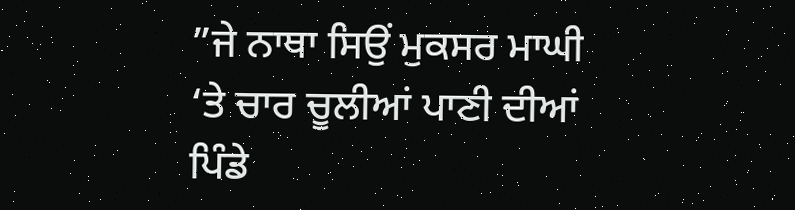”ਜੇ ਨਾਥਾ ਸਿਉਂ ਮੁਕਸਰ ਮਾਘੀ ‘ਤੇ ਚਾਰ ਚੂਲੀਆਂ ਪਾਣੀ ਦੀਆਂ ਪਿੰਡੇ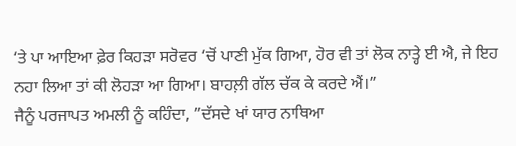‘ਤੇ ਪਾ ਆਇਆ ਫ਼ੇਰ ਕਿਹੜਾ ਸਰੋਵਰ ‘ਚੋਂ ਪਾਣੀ ਮੁੱਕ ਗਿਆ, ਹੋਰ ਵੀ ਤਾਂ ਲੋਕ ਨਾਤ੍ਹੇ ਈ ਐ, ਜੇ ਇਹ ਨਹਾ ਲਿਆ ਤਾਂ ਕੀ ਲੋਹੜਾ ਆ ਗਿਆ। ਬਾਹਲ਼ੀ ਗੱਲ ਚੱਕ ਕੇ ਕਰਦੇ ਐਂ।”
ਜੈਨੂੰ ਪਰਜਾਪਤ ਅਮਲੀ ਨੂੰ ਕਹਿੰਦਾ, ”ਦੱਸਦੇ ਖਾਂ ਯਾਰ ਨਾਥਿਆ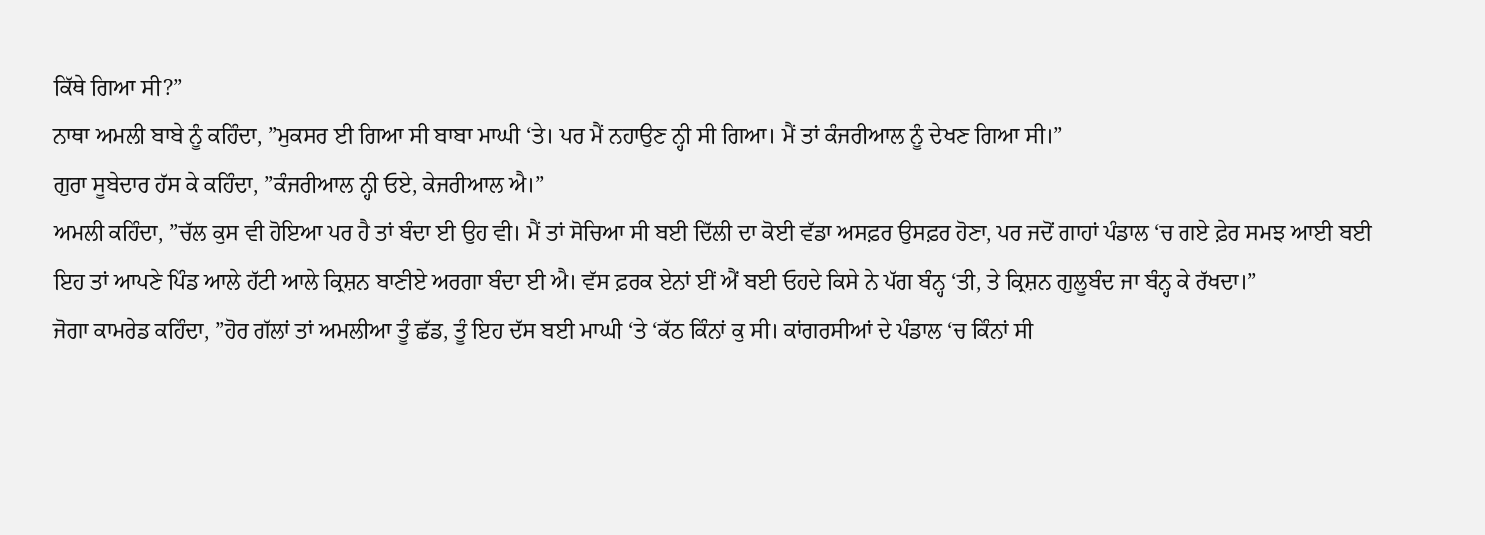ਕਿੱਥੇ ਗਿਆ ਸੀ?”
ਨਾਥਾ ਅਮਲੀ ਬਾਬੇ ਨੂੰ ਕਹਿੰਦਾ, ”ਮੁਕਸਰ ਈ ਗਿਆ ਸੀ ਬਾਬਾ ਮਾਘੀ ‘ਤੇ। ਪਰ ਮੈਂ ਨਹਾਉਣ ਨ੍ਹੀ ਸੀ ਗਿਆ। ਮੈਂ ਤਾਂ ਕੰਜਰੀਆਲ ਨੂੰ ਦੇਖਣ ਗਿਆ ਸੀ।”
ਗੁਰਾ ਸੂਬੇਦਾਰ ਹੱਸ ਕੇ ਕਹਿੰਦਾ, ”ਕੰਜਰੀਆਲ ਨ੍ਹੀ ਓਏ, ਕੇਜਰੀਆਲ ਐ।”
ਅਮਲੀ ਕਹਿੰਦਾ, ”ਚੱਲ ਕੁਸ ਵੀ ਹੋਇਆ ਪਰ ਹੈ ਤਾਂ ਬੰਦਾ ਈ ਉਹ ਵੀ। ਮੈਂ ਤਾਂ ਸੋਚਿਆ ਸੀ ਬਈ ਦਿੱਲੀ ਦਾ ਕੋਈ ਵੱਡਾ ਅਸਫ਼ਰ ਉਸਫ਼ਰ ਹੋਣਾ, ਪਰ ਜਦੋਂ ਗਾਹਾਂ ਪੰਡਾਲ ‘ਚ ਗਏ ਫ਼ੇਰ ਸਮਝ ਆਈ ਬਈ ਇਹ ਤਾਂ ਆਪਣੇ ਪਿੰਡ ਆਲੇ ਹੱਟੀ ਆਲੇ ਕ੍ਰਿਸ਼ਨ ਬਾਣੀਏ ਅਰਗਾ ਬੰਦਾ ਈ ਐ। ਵੱਸ ਫ਼ਰਕ ਏਨਾਂ ਈਂ ਐਂ ਬਈ ਓਹਦੇ ਕਿਸੇ ਨੇ ਪੱਗ ਬੰਨ੍ਹ ‘ਤੀ, ਤੇ ਕ੍ਰਿਸ਼ਨ ਗੁਲੂਬੰਦ ਜਾ ਬੰਨ੍ਹ ਕੇ ਰੱਖਦਾ।”
ਜੋਗਾ ਕਾਮਰੇਡ ਕਹਿੰਦਾ, ”ਹੋਰ ਗੱਲਾਂ ਤਾਂ ਅਮਲੀਆ ਤੂੰ ਛੱਡ, ਤੂੰ ਇਹ ਦੱਸ ਬਈ ਮਾਘੀ ‘ਤੇ ‘ਕੱਠ ਕਿੰਨਾਂ ਕੁ ਸੀ। ਕਾਂਗਰਸੀਆਂ ਦੇ ਪੰਡਾਲ ‘ਚ ਕਿੰਨਾਂ ਸੀ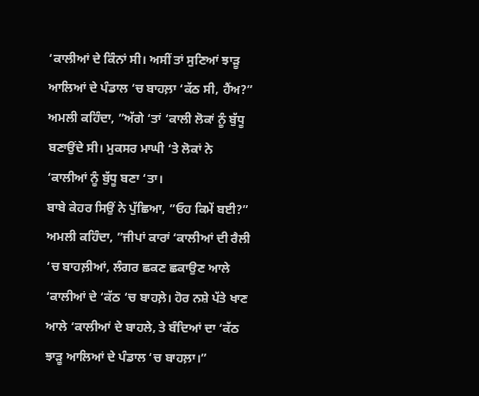‘ਕਾਲੀਆਂ ਦੇ ਕਿੰਨਾਂ ਸੀ। ਅਸੀਂ ਤਾਂ ਸੁਣਿਆਂ ਝਾੜੂ ਆਲਿਆਂ ਦੇ ਪੰਡਾਲ ‘ਚ ਬਾਹਲ਼ਾ ‘ਕੱਠ ਸੀ, ਹੈਂਅ?”
ਅਮਲੀ ਕਹਿੰਦਾ, ”ਅੱਗੇ ‘ਤਾਂ ‘ਕਾਲੀ ਲੋਕਾਂ ਨੂੰ ਬੁੱਧੂ ਬਣਾਉਂਦੇ ਸੀ। ਮੁਕਸਰ ਮਾਘੀ ‘ਤੇ ਲੋਕਾਂ ਨੇ ‘ਕਾਲੀਆਂ ਨੂੰ ਬੁੱਧੂ ਬਣਾ ‘ਤਾ।
ਬਾਬੇ ਕੇਹਰ ਸਿਉਂ ਨੇ ਪੁੱਛਿਆ, ”ਓਹ ਕਿਮੇਂ ਬਈ?”
ਅਮਲੀ ਕਹਿੰਦਾ, ”ਜੀਪਾਂ ਕਾਰਾਂ ‘ਕਾਲੀਆਂ ਦੀ ਰੈਲੀ ‘ਚ ਬਾਹਲ਼ੀਆਂ, ਲੰਗਰ ਛਕਣ ਛਕਾਉਣ ਆਲੇ ‘ਕਾਲੀਆਂ ਦੇ ‘ਕੱਠ ‘ਚ ਬਾਹਲ਼ੇ। ਹੋਰ ਨਸ਼ੇ ਪੱਤੇ ਖਾਣ ਆਲੇ ‘ਕਾਲੀਆਂ ਦੇ ਬਾਹਲੇ, ਤੇ ਬੰਦਿਆਂ ਦਾ ‘ਕੱਠ ਝਾੜੂ ਆਲਿਆਂ ਦੇ ਪੰਡਾਲ ‘ਚ ਬਾਹਲ਼ਾ।”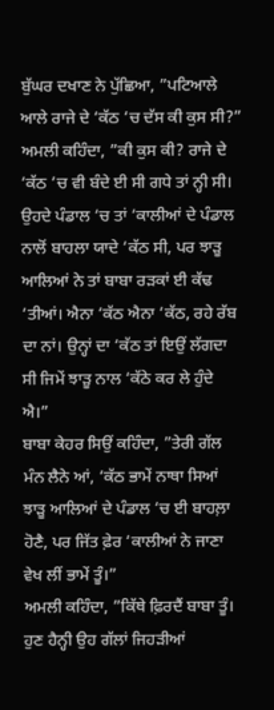ਬੁੱਘਰ ਦਖਾਣ ਨੇ ਪੁੱਛਿਆ, ”ਪਟਿਆਲੇ ਆਲੇ ਰਾਜੇ ਦੇ ‘ਕੱਠ ‘ਚ ਦੱਸ ਕੀ ਕੁਸ ਸੀ?”
ਅਮਲੀ ਕਹਿੰਦਾ, ”ਕੀ ਕੁਸ ਕੀ? ਰਾਜੇ ਦੇ ‘ਕੱਠ ‘ਚ ਵੀ ਬੰਦੇ ਈ ਸੀ ਗਧੇ ਤਾਂ ਨ੍ਹੀ ਸੀ। ਉਹਦੇ ਪੰਡਾਲ ‘ਚ ਤਾਂ ‘ਕਾਲੀਆਂ ਦੇ ਪੰਡਾਲ ਨਾਲੋਂ ਬਾਹਲਾ ਯਾਦੇ ‘ਕੱਠ ਸੀ, ਪਰ ਝਾੜੂ ਆਲਿਆਂ ਨੇ ਤਾਂ ਬਾਬਾ ਰੜਕਾਂ ਈ ਕੱਢ ‘ਤੀਆਂ। ਐਨਾ ‘ਕੱਠ ਐਨਾ ‘ਕੱਠ, ਰਹੇ ਰੱਬ ਦਾ ਨਾਂ। ਉਨ੍ਹਾਂ ਦਾ ‘ਕੱਠ ਤਾਂ ਇਉਂ ਲੱਗਦਾ ਸੀ ਜਿਮੇਂ ਝਾੜੂ ਨਾਲ ‘ਕੱਠੇ ਕਰ ਲੇ ਹੁੰਦੇ ਐ।”
ਬਾਬਾ ਕੇਹਰ ਸਿਉਂ ਕਹਿੰਦਾ, ”ਤੇਰੀ ਗੱਲ ਮੰਨ ਲੈਨੇ ਆਂ, ‘ਕੱਠ ਭਾਮੇਂ ਨਾਥਾ ਸਿਆਂ ਝਾੜੂ ਆਲਿਆਂ ਦੇ ਪੰਡਾਲ ‘ਚ ਈ ਬਾਹਲ਼ਾ ਹੋਣੈ, ਪਰ ਜਿੱਤ ਫ਼ੇਰ ‘ਕਾਲੀਆਂ ਨੇ ਜਾਣਾ ਵੇਖ ਲੀਂ ਭਾਮੇਂ ਤੂੰ।”
ਅਮਲੀ ਕਹਿੰਦਾ, ”ਕਿੱਥੇ ਫ਼ਿਰਦੈਂ ਬਾਬਾ ਤੂੰ। ਹੁਣ ਹੈਨ੍ਹੀ ਉਹ ਗੱਲਾਂ ਜਿਹੜੀਆਂ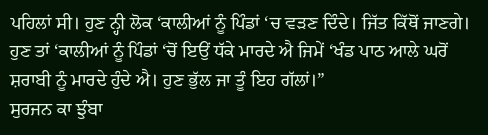ਪਹਿਲਾਂ ਸੀ। ਹੁਣ ਨ੍ਹੀ ਲੋਕ ‘ਕਾਲੀਆਂ ਨੂੰ ਪਿੰਡਾਂ ‘ਚ ਵੜਣ ਦਿੰਦੇ। ਜਿੱਤ ਕਿੱਥੋਂ ਜਾਣਗੇ। ਹੁਣ ਤਾਂ ‘ਕਾਲੀਆਂ ਨੂੰ ਪਿੰਡਾਂ ‘ਚੋਂ ਇਉਂ ਧੱਕੇ ਮਾਰਦੇ ਐ ਜਿਮੇਂ ‘ਖੰਡ ਪਾਠ ਆਲੇ ਘਰੋਂ ਸ਼ਰਾਬੀ ਨੂੰ ਮਾਰਦੇ ਹੁੰਦੇ ਐ। ਹੁਣ ਭੁੱਲ ਜਾ ਤੂੰ ਇਹ ਗੱਲਾਂ।”
ਸੁਰਜਨ ਕਾ ਝੁੰਬਾ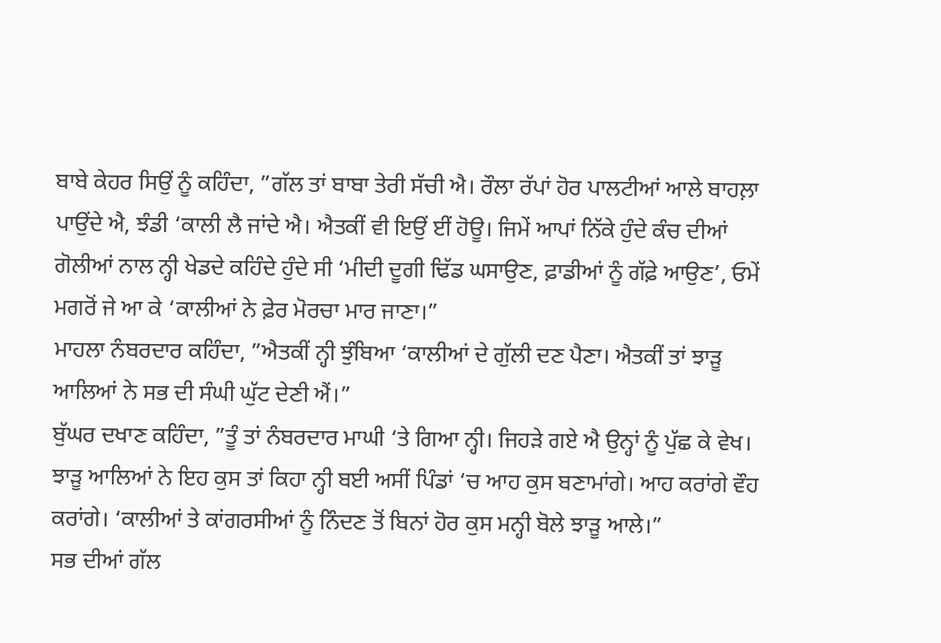ਬਾਬੇ ਕੇਹਰ ਸਿਉਂ ਨੂੰ ਕਹਿੰਦਾ, ”ਗੱਲ ਤਾਂ ਬਾਬਾ ਤੇਰੀ ਸੱਚੀ ਐ। ਰੌਲਾ ਰੱਪਾਂ ਹੋਰ ਪਾਲਟੀਆਂ ਆਲੇ ਬਾਹਲ਼ਾ ਪਾਉਂਦੇ ਐ, ਝੰਡੀ ‘ਕਾਲੀ ਲੈ ਜਾਂਦੇ ਐ। ਐਤਕੀਂ ਵੀ ਇਉਂ ਈਂ ਹੋਊ। ਜਿਮੇਂ ਆਪਾਂ ਨਿੱਕੇ ਹੁੰਦੇ ਕੰਚ ਦੀਆਂ ਗੋਲੀਆਂ ਨਾਲ ਨ੍ਹੀ ਖੇਡਦੇ ਕਹਿੰਦੇ ਹੁੰਦੇ ਸੀ ‘ਮੀਦੀ ਦੂਗੀ ਢਿੱਡ ਘਸਾਉਣ, ਫ਼ਾਡੀਆਂ ਨੂੰ ਗੱਫ਼ੇ ਆਉਣ’, ਓਮੇਂ ਮਗਰੋਂ ਜੇ ਆ ਕੇ ‘ਕਾਲੀਆਂ ਨੇ ਫ਼ੇਰ ਮੋਰਚਾ ਮਾਰ ਜਾਣਾ।”
ਮਾਹਲਾ ਨੰਬਰਦਾਰ ਕਹਿੰਦਾ, ”ਐਤਕੀਂ ਨ੍ਹੀ ਝੁੰਬਿਆ ‘ਕਾਲੀਆਂ ਦੇ ਗੁੱਲੀ ਦਣ ਪੈਣਾ। ਐਤਕੀਂ ਤਾਂ ਝਾੜੂ ਆਲਿਆਂ ਨੇ ਸਭ ਦੀ ਸੰਘੀ ਘੁੱਟ ਦੇਣੀ ਐਂ।”
ਬੁੱਘਰ ਦਖਾਣ ਕਹਿੰਦਾ, ”ਤੂੰ ਤਾਂ ਨੰਬਰਦਾਰ ਮਾਘੀ ‘ਤੇ ਗਿਆ ਨ੍ਹੀ। ਜਿਹੜੇ ਗਏ ਐ ਉਨ੍ਹਾਂ ਨੂੰ ਪੁੱਛ ਕੇ ਵੇਖ। ਝਾੜੂ ਆਲਿਆਂ ਨੇ ਇਹ ਕੁਸ ਤਾਂ ਕਿਹਾ ਨ੍ਹੀ ਬਈ ਅਸੀਂ ਪਿੰਡਾਂ ‘ਚ ਆਹ ਕੁਸ ਬਣਾਮਾਂਗੇ। ਆਹ ਕਰਾਂਗੇ ਵੌਹ ਕਰਾਂਗੇ। ‘ਕਾਲੀਆਂ ਤੇ ਕਾਂਗਰਸੀਆਂ ਨੂੰ ਨਿੰਦਣ ਤੋਂ ਬਿਨਾਂ ਹੋਰ ਕੁਸ ਮਨ੍ਹੀ ਬੋਲੇ ਝਾੜੂ ਆਲੇ।”
ਸਭ ਦੀਆਂ ਗੱਲ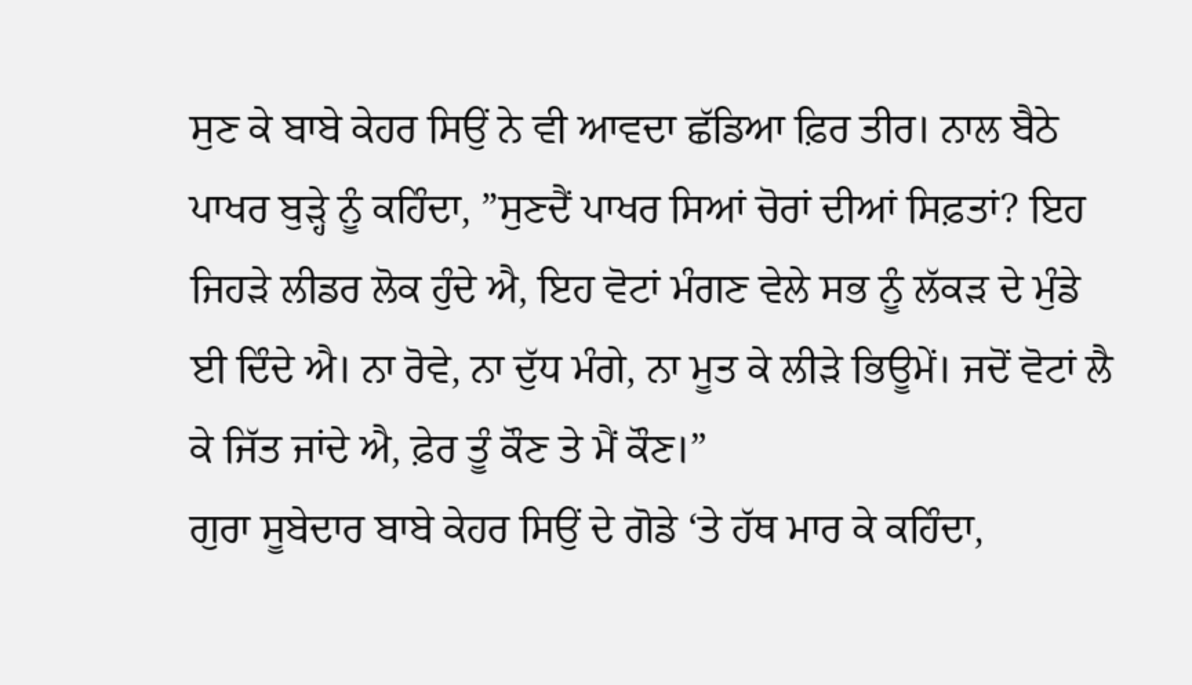ਸੁਣ ਕੇ ਬਾਬੇ ਕੇਹਰ ਸਿਉਂ ਨੇ ਵੀ ਆਵਦਾ ਛੱਡਿਆ ਫ਼ਿਰ ਤੀਰ। ਨਾਲ ਬੈਠੇ ਪਾਖਰ ਬੁੜ੍ਹੇ ਨੂੰ ਕਹਿੰਦਾ, ”ਸੁਣਦੈਂ ਪਾਖਰ ਸਿਆਂ ਚੋਰਾਂ ਦੀਆਂ ਸਿਫ਼ਤਾਂ? ਇਹ ਜਿਹੜੇ ਲੀਡਰ ਲੋਕ ਹੁੰਦੇ ਐ, ਇਹ ਵੋਟਾਂ ਮੰਗਣ ਵੇਲੇ ਸਭ ਨੂੰ ਲੱਕੜ ਦੇ ਮੁੰਡੇ ਈ ਦਿੰਦੇ ਐ। ਨਾ ਰੋਵੇ, ਨਾ ਦੁੱਧ ਮੰਗੇ, ਨਾ ਮੂਤ ਕੇ ਲੀੜੇ ਭਿਊਮੇਂ। ਜਦੋਂ ਵੋਟਾਂ ਲੈ ਕੇ ਜਿੱਤ ਜਾਂਦੇ ਐ, ਫ਼ੇਰ ਤੂੰ ਕੌਣ ਤੇ ਮੈਂ ਕੌਣ।”
ਗੁਰਾ ਸੂਬੇਦਾਰ ਬਾਬੇ ਕੇਹਰ ਸਿਉਂ ਦੇ ਗੋਡੇ ‘ਤੇ ਹੱਥ ਮਾਰ ਕੇ ਕਹਿੰਦਾ,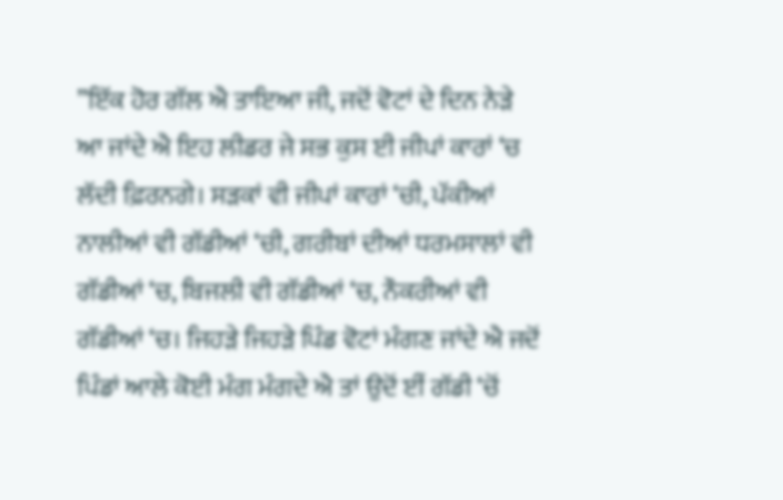”ਇੱਕ ਹੋਰ ਗੱਲ ਐ ਤਾਇਆ ਜੀ, ਜਦੋਂ ਵੋਟਾਂ ਦੇ ਦਿਨ ਨੇੜੇ ਆ ਜਾਂਦੇ ਐ ਇਹ ਲੀਡਰ ਜੇ ਸਭ ਕੁਸ ਈ ਜੀਪਾਂ ਕਾਰਾਂ ‘ਚ ਲੱਦੀ ਫ਼ਿਰਨਗੇ। ਸੜਕਾਂ ਵੀ ਜੀਪਾਂ ਕਾਰਾਂ ‘ਚੀ, ਪੱਕੀਆਂ ਨਾਲੀਆਂ ਵੀ ਗੱਡੀਆਂ ‘ਚੀ, ਗਰੀਬਾਂ ਦੀਆਂ ਧਰਮਸਾਲਾਂ ਵੀ ਗੱਡੀਆਂ ‘ਚ, ਬਿਜਲੀ ਵੀ ਗੱਡੀਆਂ ‘ਚ, ਨੌਕਰੀਆਂ ਵੀ ਗੱਡੀਆਂ ‘ਚ। ਜਿਹੜੇ ਜਿਹੜੇ ਪਿੰਡ ਵੋਟਾਂ ਮੰਗਣ ਜਾਂਦੇ ਐ ਜਦੋਂ ਪਿੰਡਾਂ ਆਲੇ ਕੋਈ ਮੰਗ ਮੰਗਦੇ ਐ ਤਾਂ ਉਦੋਂ ਈਂ ਗੱਡੀ ‘ਚੋਂ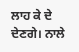ਲਾਹ ਕੇ ਦੇ ਦੇਣਗੇ। ਨਾਲੇ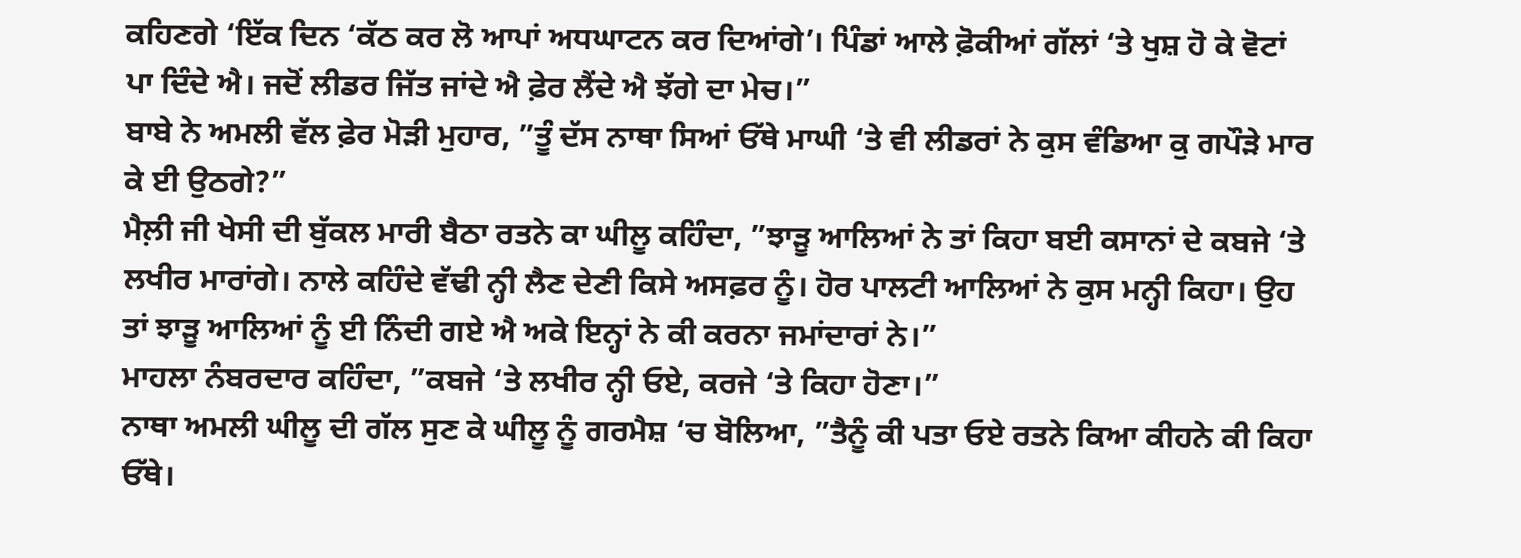ਕਹਿਣਗੇ ‘ਇੱਕ ਦਿਨ ‘ਕੱਠ ਕਰ ਲੋ ਆਪਾਂ ਅਧਘਾਟਨ ਕਰ ਦਿਆਂਗੇ’। ਪਿੰਡਾਂ ਆਲੇ ਫ਼ੋਕੀਆਂ ਗੱਲਾਂ ‘ਤੇ ਖੁਸ਼ ਹੋ ਕੇ ਵੋਟਾਂ ਪਾ ਦਿੰਦੇ ਐ। ਜਦੋਂ ਲੀਡਰ ਜਿੱਤ ਜਾਂਦੇ ਐ ਫ਼ੇਰ ਲੈਂਦੇ ਐ ਝੱਗੇ ਦਾ ਮੇਚ।”
ਬਾਬੇ ਨੇ ਅਮਲੀ ਵੱਲ ਫ਼ੇਰ ਮੋੜੀ ਮੁਹਾਰ, ”ਤੂੰ ਦੱਸ ਨਾਥਾ ਸਿਆਂ ਓੱਥੇ ਮਾਘੀ ‘ਤੇ ਵੀ ਲੀਡਰਾਂ ਨੇ ਕੁਸ ਵੰਡਿਆ ਕੁ ਗਪੌੜੇ ਮਾਰ ਕੇ ਈ ਉਠਗੇ?”
ਮੈਲ਼ੀ ਜੀ ਖੇਸੀ ਦੀ ਬੁੱਕਲ ਮਾਰੀ ਬੈਠਾ ਰਤਨੇ ਕਾ ਘੀਲੂ ਕਹਿੰਦਾ, ”ਝਾੜੂ ਆਲਿਆਂ ਨੇ ਤਾਂ ਕਿਹਾ ਬਈ ਕਸਾਨਾਂ ਦੇ ਕਬਜੇ ‘ਤੇ ਲਖੀਰ ਮਾਰਾਂਗੇ। ਨਾਲੇ ਕਹਿੰਦੇ ਵੱਢੀ ਨ੍ਹੀ ਲੈਣ ਦੇਣੀ ਕਿਸੇ ਅਸਫ਼ਰ ਨੂੰ। ਹੋਰ ਪਾਲਟੀ ਆਲਿਆਂ ਨੇ ਕੁਸ ਮਨ੍ਹੀ ਕਿਹਾ। ਉਹ ਤਾਂ ਝਾੜੂ ਆਲਿਆਂ ਨੂੰ ਈ ਨਿੰਦੀ ਗਏ ਐ ਅਕੇ ਇਨ੍ਹਾਂ ਨੇ ਕੀ ਕਰਨਾ ਜਮਾਂਦਾਰਾਂ ਨੇ।”
ਮਾਹਲਾ ਨੰਬਰਦਾਰ ਕਹਿੰਦਾ, ”ਕਬਜੇ ‘ਤੇ ਲਖੀਰ ਨ੍ਹੀ ਓਏ, ਕਰਜੇ ‘ਤੇ ਕਿਹਾ ਹੋਣਾ।”
ਨਾਥਾ ਅਮਲੀ ਘੀਲੂ ਦੀ ਗੱਲ ਸੁਣ ਕੇ ਘੀਲੂ ਨੂੰ ਗਰਮੈਸ਼ ‘ਚ ਬੋਲਿਆ, ”ਤੈਨੂੰ ਕੀ ਪਤਾ ਓਏ ਰਤਨੇ ਕਿਆ ਕੀਹਨੇ ਕੀ ਕਿਹਾ ਓੱਥੇ।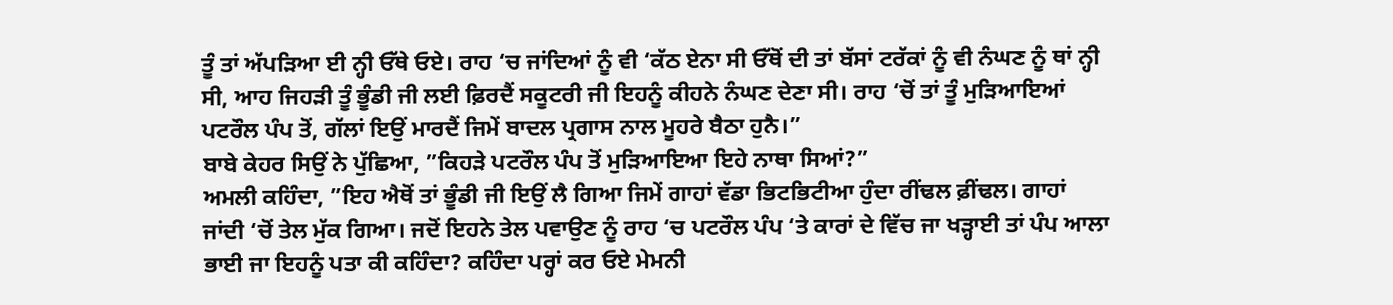ਤੂੰ ਤਾਂ ਅੱਪੜਿਆ ਈ ਨ੍ਹੀ ਓੱਥੇ ਓਏ। ਰਾਹ ‘ਚ ਜਾਂਦਿਆਂ ਨੂੰ ਵੀ ‘ਕੱਠ ਏਨਾ ਸੀ ਓੱਥੋਂ ਦੀ ਤਾਂ ਬੱਸਾਂ ਟਰੱਕਾਂ ਨੂੰ ਵੀ ਨੰਘਣ ਨੂੰ ਥਾਂ ਨ੍ਹੀ ਸੀ, ਆਹ ਜਿਹੜੀ ਤੂੰ ਭੂੰਡੀ ਜੀ ਲਈ ਫ਼ਿਰਦੈਂ ਸਕੂਟਰੀ ਜੀ ਇਹਨੂੰ ਕੀਹਨੇ ਨੰਘਣ ਦੇਣਾ ਸੀ। ਰਾਹ ‘ਚੋਂ ਤਾਂ ਤੂੰ ਮੁੜਿਆਇਆਂ ਪਟਰੌਲ ਪੰਪ ਤੋਂ, ਗੱਲਾਂ ਇਉਂ ਮਾਰਦੈਂ ਜਿਮੇਂ ਬਾਦਲ ਪ੍ਰਗਾਸ ਨਾਲ ਮੂਹਰੇ ਬੈਠਾ ਹੁਨੈ।”
ਬਾਬੇ ਕੇਹਰ ਸਿਉਂ ਨੇ ਪੁੱਛਿਆ, ”ਕਿਹੜੇ ਪਟਰੌਲ ਪੰਪ ਤੋਂ ਮੁੜਿਆਇਆ ਇਹੇ ਨਾਥਾ ਸਿਆਂ?”
ਅਮਲੀ ਕਹਿੰਦਾ, ”ਇਹ ਐਥੋਂ ਤਾਂ ਭੂੰਡੀ ਜੀ ਇਉਂ ਲੈ ਗਿਆ ਜਿਮੇਂ ਗਾਹਾਂ ਵੱਡਾ ਭਿਟਭਿਟੀਆ ਹੁੰਦਾ ਰੀਂਢਲ ਫ਼ੀਂਢਲ। ਗਾਹਾਂ ਜਾਂਦੀ ‘ਚੋਂ ਤੇਲ ਮੁੱਕ ਗਿਆ। ਜਦੋਂ ਇਹਨੇ ਤੇਲ ਪਵਾਉਣ ਨੂੰ ਰਾਹ ‘ਚ ਪਟਰੌਲ ਪੰਪ ‘ਤੇ ਕਾਰਾਂ ਦੇ ਵਿੱਚ ਜਾ ਖੜ੍ਹਾਈ ਤਾਂ ਪੰਪ ਆਲਾ ਭਾਈ ਜਾ ਇਹਨੂੰ ਪਤਾ ਕੀ ਕਹਿੰਦਾ? ਕਹਿੰਦਾ ਪਰ੍ਹਾਂ ਕਰ ਓਏ ਮੇਮਨੀ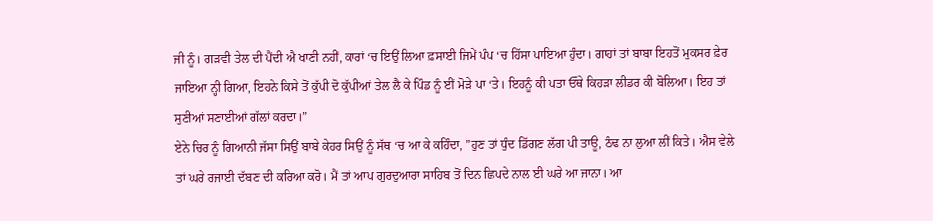ਜੀ ਨੂੰ। ਗੜਵੀ ਤੇਲ ਦੀ ਪੈਂਦੀ ਐ ਖਾਣੀ ਨਹੀਂ, ਕਾਰਾਂ ‘ਚ ਇਉਂ ਲਿਆ ਫ਼ਸਾਈ ਜਿਮੇਂ ਪੰਪ ‘ਚ ਹਿੱਸਾ ਪਾਇਆ ਹੁੰਦਾ। ਗਾਹਾਂ ਤਾਂ ਬਾਬਾ ਇਹਤੋਂ ਮੁਕਸਰ ਫ਼ੇਰ ਜਾਇਆ ਨ੍ਹੀ ਗਿਆ, ਇਹਨੇ ਕਿਸੇ ਤੋਂ ਕੁੱਪੀ ਦੋ ਕੁੱਪੀਆਂ ਤੇਲ ਲੈ ਕੇ ਪਿੰਡ ਨੂੰ ਈਂ ਮੋੜੇ ਪਾ ‘ਤੇ। ਇਹਨੂੰ ਕੀ ਪਤਾ ਓੱਥੇ ਕਿਹੜਾ ਲੀਡਰ ਕੀ ਬੋਲਿਆ। ਇਹ ਤਾਂ ਸੁਣੀਆਂ ਸਣਾਈਆਂ ਗੱਲਾਂ ਕਰਦਾ।”
ਏਨੇ ਚਿਰ ਨੂੰ ਗਿਆਨੀ ਜੱਸਾ ਸਿਉਂ ਬਾਬੇ ਕੇਹਰ ਸਿਉਂ ਨੂੰ ਸੱਥ ‘ਚ ਆ ਕੇ ਕਹਿੰਦਾ, ”ਹੁਣ ਤਾਂ ਧੁੰਦ ਡਿੱਗਣ ਲੱਗ ਪੀ ਤਾਊ, ਠੰਢ ਨਾ ਲੁਆ ਲੀਂ ਕਿਤੇ। ਐਸ ਵੇਲੇ ਤਾਂ ਘਰੇ ਰਜਾਈ ਦੱਬਣ ਦੀ ਕਰਿਆ ਕਰੋ। ਮੈਂ ਤਾਂ ਆਪ ਗੁਰਦੁਆਰਾ ਸਾਹਿਬ ਤੋਂ ਦਿਨ ਛਿਪਦੇ ਨਾਲ ਈ ਘਰੇ ਆ ਜਾਨਾ। ਆ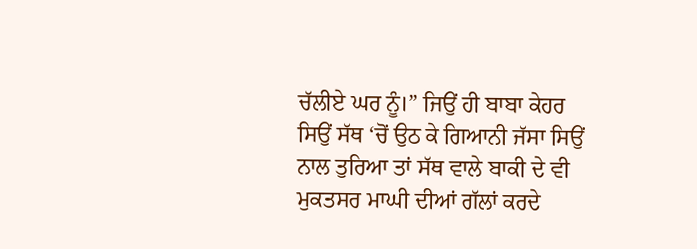ਚੱਲੀਏ ਘਰ ਨੂੰ।” ਜਿਉਂ ਹੀ ਬਾਬਾ ਕੇਹਰ ਸਿਉਂ ਸੱਥ ‘ਚੋਂ ਉਠ ਕੇ ਗਿਆਨੀ ਜੱਸਾ ਸਿਉਂ ਨਾਲ ਤੁਰਿਆ ਤਾਂ ਸੱਥ ਵਾਲੇ ਬਾਕੀ ਦੇ ਵੀ ਮੁਕਤਸਰ ਮਾਘੀ ਦੀਆਂ ਗੱਲਾਂ ਕਰਦੇ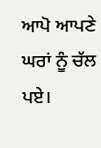ਆਪੋ ਆਪਣੇ ਘਰਾਂ ਨੂੰ ਚੱਲ ਪਏ।